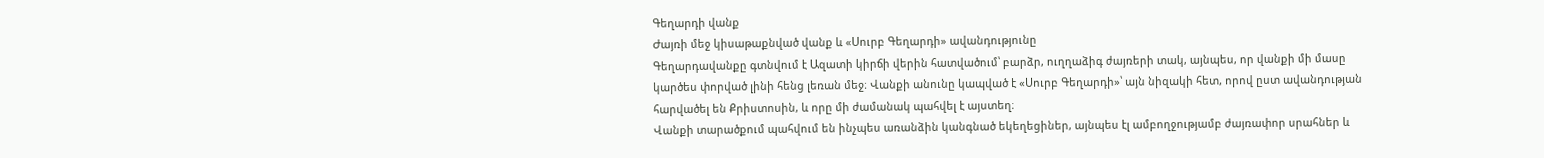Գեղարդի վանք
Ժայռի մեջ կիսաթաքնված վանք և «Սուրբ Գեղարդի» ավանդությունը
Գեղարդավանքը գտնվում է Ազատի կիրճի վերին հատվածում՝ բարձր, ուղղաձիգ ժայռերի տակ, այնպես, որ վանքի մի մասը կարծես փորված լինի հենց լեռան մեջ։ Վանքի անունը կապված է «Սուրբ Գեղարդի»՝ այն նիզակի հետ, որով ըստ ավանդության հարվածել են Քրիստոսին, և որը մի ժամանակ պահվել է այստեղ։
Վանքի տարածքում պահվում են ինչպես առանձին կանգնած եկեղեցիներ, այնպես էլ ամբողջությամբ ժայռափոր սրահներ և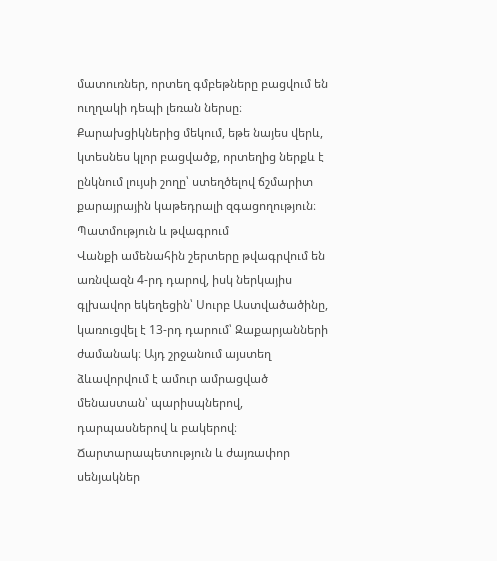մատուռներ, որտեղ գմբեթները բացվում են ուղղակի դեպի լեռան ներսը։ Քարախցիկներից մեկում, եթե նայես վերև, կտեսնես կլոր բացվածք, որտեղից ներքև է ընկնում լույսի շողը՝ ստեղծելով ճշմարիտ քարայրային կաթեդրալի զգացողություն։
Պատմություն և թվագրում
Վանքի ամենահին շերտերը թվագրվում են առնվազն 4-րդ դարով, իսկ ներկայիս գլխավոր եկեղեցին՝ Սուրբ Աստվածածինը, կառուցվել է 13-րդ դարում՝ Զաքարյանների ժամանակ։ Այդ շրջանում այստեղ ձևավորվում է ամուր ամրացված մենաստան՝ պարիսպներով, դարպասներով և բակերով։
Ճարտարապետություն և ժայռափոր սենյակներ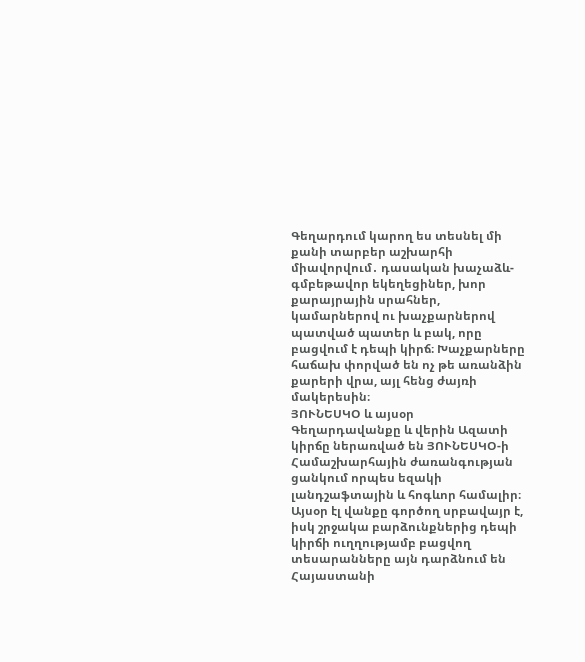Գեղարդում կարող ես տեսնել մի քանի տարբեր աշխարհի միավորվում․ դասական խաչաձև-գմբեթավոր եկեղեցիներ, խոր քարայրային սրահներ, կամարներով ու խաչքարներով պատված պատեր և բակ, որը բացվում է դեպի կիրճ։ Խաչքարները հաճախ փորված են ոչ թե առանձին քարերի վրա, այլ հենց ժայռի մակերեսին։
ՅՈՒՆԵՍԿՕ և այսօր
Գեղարդավանքը և վերին Ազատի կիրճը ներառված են ՅՈՒՆԵՍԿՕ-ի Համաշխարհային ժառանգության ցանկում որպես եզակի լանդշաֆտային և հոգևոր համալիր։ Այսօր էլ վանքը գործող սրբավայր է, իսկ շրջակա բարձունքներից դեպի կիրճի ուղղությամբ բացվող տեսարանները այն դարձնում են Հայաստանի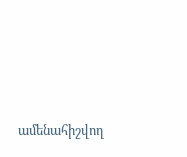ամենահիշվող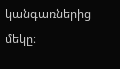կանգառներից մեկը։